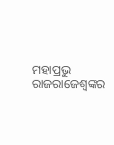ମହାପ୍ରଭୁ ରାଜରାଜେଶ୍ୱଙ୍କର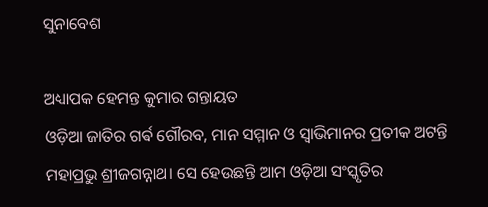ସୁନାବେଶ

ଅଧ୍ୟାପକ ହେମନ୍ତ କୁମାର ଗନ୍ତାୟତ
ଓଡ଼ିଆ ଜାତିର ଗର୍ଵ ଗୌରବ, ମାନ ସମ୍ମାନ ଓ ସ୍ୱାଭିମାନର ପ୍ରତୀକ ଅଟନ୍ତି ମହାପ୍ରଭୁ ଶ୍ରୀଜଗନ୍ନାଥ। ସେ ହେଉଛନ୍ତି ଆମ ଓଡ଼ିଆ ସଂସ୍କୃତିର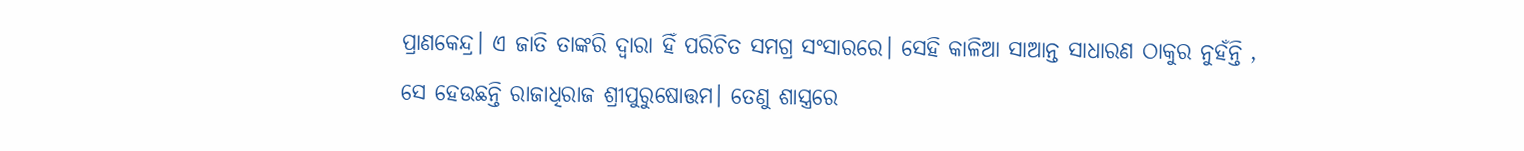ପ୍ରାଣକେନ୍ଦ୍ର। ଏ ଜାତି ତାଙ୍କରି ଦ୍ଵାରା ହିଁ ପରିଚିତ ସମଗ୍ର ସଂସାରରେ। ସେହି କାଳିଆ ସାଆନ୍ତ ସାଧାରଣ ଠାକୁର ନୁହଁନ୍ତି , ସେ ହେଉଛନ୍ତି ରାଜାଧିରାଜ ଶ୍ରୀପୁରୁଷୋତ୍ତମ। ତେଣୁ ଶାସ୍ତ୍ରରେ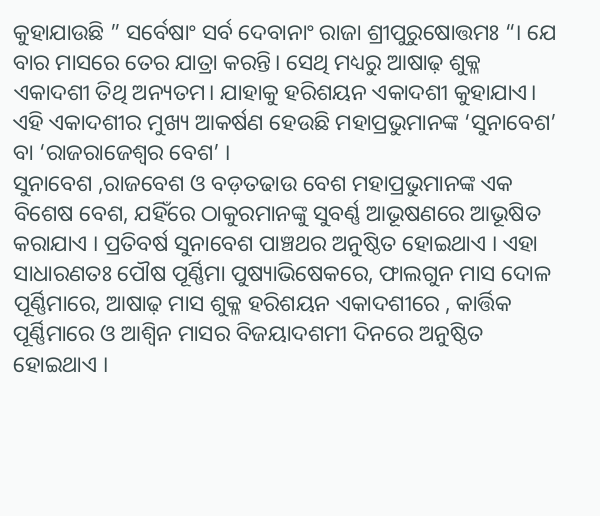କୁହାଯାଉଛି ” ସର୍ବେଷାଂ ସର୍ବ ଦେବାନାଂ ରାଜା ଶ୍ରୀପୁରୁଷୋତ୍ତମଃ “। ଯେ ବାର ମାସରେ ତେର ଯାତ୍ରା କରନ୍ତି। ସେଥି ମଧ୍ୟରୁ ଆଷାଢ଼ ଶୁକ୍ଳ ଏକାଦଶୀ ତିଥି ଅନ୍ୟତମ। ଯାହାକୁ ହରିଶୟନ ଏକାଦଶୀ କୁହାଯାଏ। ଏହି ଏକାଦଶୀର ମୁଖ୍ୟ ଆକର୍ଷଣ ହେଉଛି ମହାପ୍ରଭୁମାନଙ୍କ ‘ସୁନାବେଶ’ ବା ‘ରାଜରାଜେଶ୍ୱର ବେଶ’ ।
ସୁନାବେଶ ,ରାଜବେଶ ଓ ବଡ଼ତଢାଉ ବେଶ ମହାପ୍ରଭୁମାନଙ୍କ ଏକ ବିଶେଷ ବେଶ, ଯହିଁରେ ଠାକୁରମାନଙ୍କୁ ସୁବର୍ଣ୍ଣ ଆଭୂଷଣରେ ଆଭୂଷିତ କରାଯାଏ । ପ୍ରତିବର୍ଷ ସୁନାବେଶ ପାଞ୍ଚଥର ଅନୁଷ୍ଠିତ ହୋଇଥାଏ । ଏହା ସାଧାରଣତଃ ପୌଷ ପୂର୍ଣ୍ଣିମା ପୁଷ୍ୟାଭିଷେକରେ, ଫାଲଗୁନ ମାସ ଦୋଳ ପୂର୍ଣ୍ଣିମାରେ, ଆଷାଢ଼ ମାସ ଶୁକ୍ଳ ହରିଶୟନ ଏକାଦଶୀରେ , କାର୍ତ୍ତିକ ପୂର୍ଣ୍ଣିମାରେ ଓ ଆଶ୍ୱିନ ମାସର ବିଜୟାଦଶମୀ ଦିନରେ ଅନୁଷ୍ଠିତ ହୋଇଥାଏ ।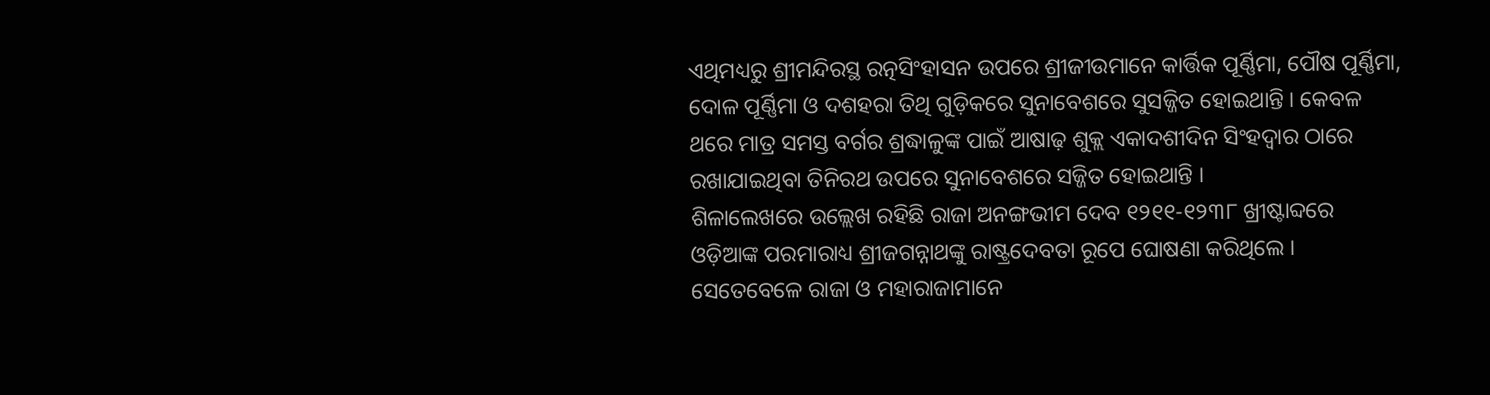ଏଥିମଧ୍ୟରୁ ଶ୍ରୀମନ୍ଦିରସ୍ଥ ରତ୍ନସିଂହାସନ ଉପରେ ଶ୍ରୀଜୀଉମାନେ କାର୍ତ୍ତିକ ପୂର୍ଣ୍ଣିମା, ପୌଷ ପୂର୍ଣ୍ଣିମା, ଦୋଳ ପୂର୍ଣ୍ଣିମା ଓ ଦଶହରା ତିଥି ଗୁଡ଼ିକରେ ସୁନାବେଶରେ ସୁସଜ୍ଜିତ ହୋଇଥାନ୍ତି । କେବଳ ଥରେ ମାତ୍ର ସମସ୍ତ ବର୍ଗର ଶ୍ରଦ୍ଧାଳୁଙ୍କ ପାଇଁ ଆଷାଢ଼ ଶୁକ୍ଲ ଏକାଦଶୀଦିନ ସିଂହଦ୍ୱାର ଠାରେ ରଖାଯାଇଥିବା ତିନିରଥ ଉପରେ ସୁନାବେଶରେ ସଜ୍ଜିତ ହୋଇଥାନ୍ତି ।
ଶିଳାଲେଖରେ ଉଲ୍ଲେଖ ରହିଛି ରାଜା ଅନଙ୍ଗଭୀମ ଦେବ ୧୨୧୧-୧୨୩୮ ଖ୍ରୀଷ୍ଟାବ୍ଦରେ ଓଡ଼ିଆଙ୍କ ପରମାରାଧ୍ୟ ଶ୍ରୀଜଗନ୍ନାଥଙ୍କୁ ରାଷ୍ଟ୍ରଦେବତା ରୂପେ ଘୋଷଣା କରିଥିଲେ । ସେତେବେଳେ ରାଜା ଓ ମହାରାଜାମାନେ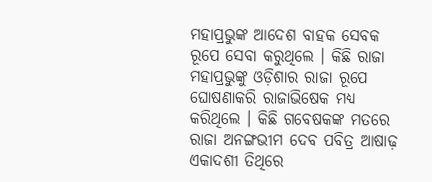ମହାପ୍ରଭୁଙ୍କ ଆଦେଶ ବାହକ ସେବକ ରୂପେ ସେବା କରୁଥିଲେ । କିଛି ରାଜା ମହାପ୍ରଭୁଙ୍କୁ ଓଡ଼ିଶାର ରାଜା ରୂପେ ଘୋଷଣାକରି ରାଜାଭିଷେକ ମଧ୍ୟ କରିଥିଲେ । କିଛି ଗବେଷକଙ୍କ ମତରେ ରାଜା ଅନଙ୍ଗଭୀମ ଦେବ ପବିତ୍ର ଆଷାଢ଼ ଏକାଦଶୀ ତିଥିରେ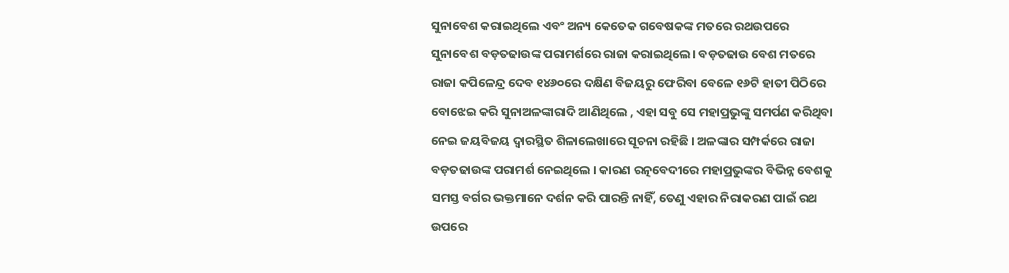ସୁନାବେଶ କରାଇଥିଲେ ଏବଂ ଅନ୍ୟ କେତେକ ଗବେଷକଙ୍କ ମତରେ ରଥଉପରେ ସୁନାବେଶ ବଡ଼ତଢାଉଙ୍କ ପରାମର୍ଶରେ ରାଜା କରାଇଥିଲେ। ବଡ଼ତଢାଉ ବେଶ ମତରେ ରାଜା କପିଳେନ୍ଦ୍ର ଦେବ ୧୪୬୦ରେ ଦକ୍ଷିଣ ବିଜୟରୁ ଫେରିବା ବେଳେ ୧୬ଟି ହାତୀ ପିଠିରେ ବୋଝେଇ କରି ସୁନାଅଳଙ୍କାରାଦି ଆଣିଥିଲେ , ଏହା ସବୁ ସେ ମହାପ୍ରଭୁଙ୍କୁ ସମର୍ପଣ କରିଥିବା ନେଇ ଜୟବିଜୟ ଦ୍ୱାରସ୍ଥିତ ଶିଳାଲେଖାରେ ସୂଚନା ରହିଛି । ଅଳଙ୍କାର ସମ୍ପର୍କରେ ରାଜା ବଡ଼ତଢାଉଙ୍କ ପରାମର୍ଶ ନେଇଥିଲେ । କାରଣ ରତ୍ନବେଦୀରେ ମହାପ୍ରଭୁଙ୍କର ବିଭିନ୍ନ ବେଶକୁ ସମସ୍ତ ବର୍ଗର ଭକ୍ତମାନେ ଦର୍ଶନ କରି ପାରନ୍ତି ନାହିଁ, ତେଣୁ ଏହାର ନିରାକରଣ ପାଇଁ ରଥ ଉପରେ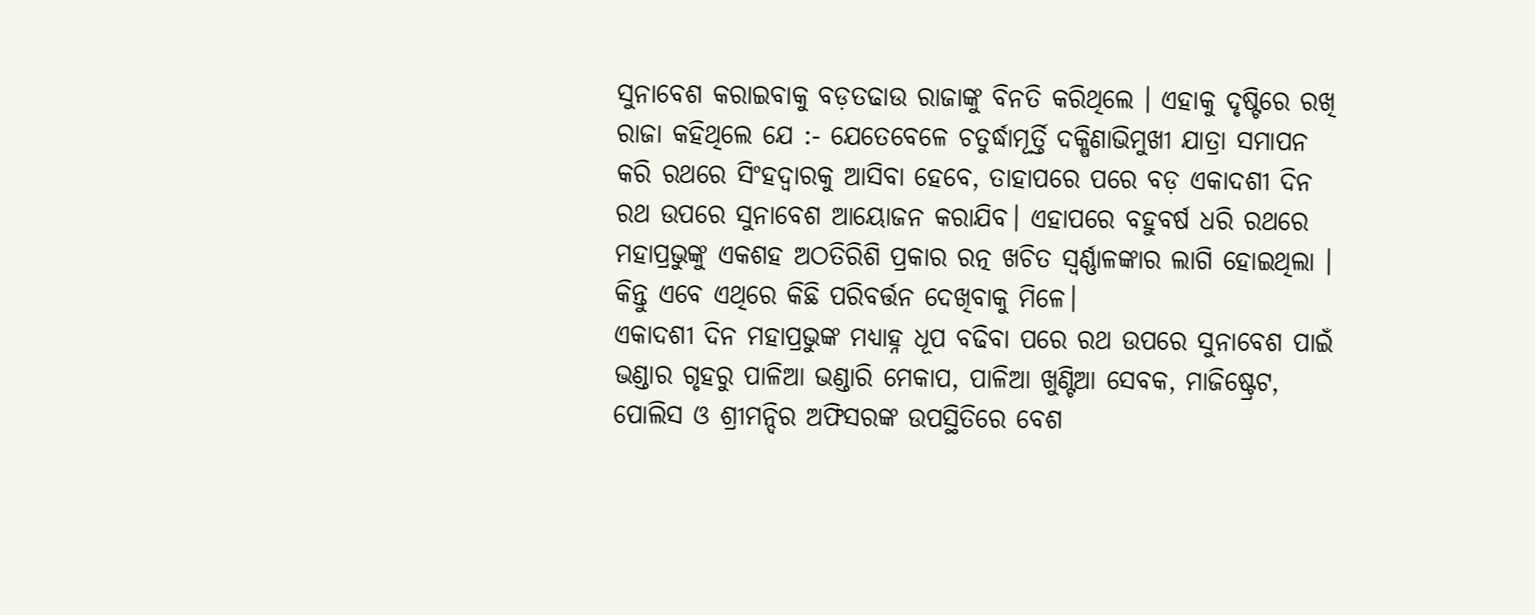ସୁନାବେଶ କରାଇବାକୁ ବଡ଼ତଢାଉ ରାଜାଙ୍କୁ ବିନତି କରିଥିଲେ । ଏହାକୁ ଦୃଷ୍ଟିରେ ରଖି ରାଜା କହିଥିଲେ ଯେ :- ଯେତେବେଳେ ଚତୁର୍ଦ୍ଧାମୂର୍ତ୍ତି ଦକ୍ଷିଣାଭିମୁଖୀ ଯାତ୍ରା ସମାପନ କରି ରଥରେ ସିଂହଦ୍ୱାରକୁ ଆସିବା ହେବେ, ତାହାପରେ ପରେ ବଡ଼ ଏକାଦଶୀ ଦିନ ରଥ ଉପରେ ସୁନାବେଶ ଆୟୋଜନ କରାଯିବ। ଏହାପରେ ବହୁବର୍ଷ ଧରି ରଥରେ ମହାପ୍ରଭୁଙ୍କୁ ଏକଶହ ଅଠତିରିଶି ପ୍ରକାର ରତ୍ନ ଖଚିତ ସ୍ୱର୍ଣ୍ଣାଳଙ୍କାର ଲାଗି ହୋଇଥିଲା । କିନ୍ତୁ ଏବେ ଏଥିରେ କିଛି ପରିବର୍ତ୍ତନ ଦେଖିବାକୁ ମିଳେ।
ଏକାଦଶୀ ଦିନ ମହାପ୍ରଭୁଙ୍କ ମଧ୍ୟାହ୍ନ ଧୂପ ବଢିବା ପରେ ରଥ ଉପରେ ସୁନାବେଶ ପାଇଁ ଭଣ୍ଡାର ଗୃହରୁ ପାଳିଆ ଭଣ୍ଡାରି ମେକାପ, ପାଳିଆ ଖୁଣ୍ଟିଆ ସେବକ, ମାଜିଷ୍ଟ୍ରେଟ, ପୋଲିସ ଓ ଶ୍ରୀମନ୍ଦିର ଅଫିସରଙ୍କ ଉପସ୍ଥିତିରେ ବେଶ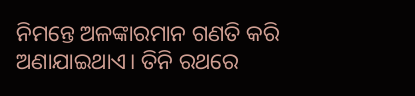ନିମନ୍ତେ ଅଳଙ୍କାରମାନ ଗଣତି କରି ଅଣାଯାଇଥାଏ। ତିନି ରଥରେ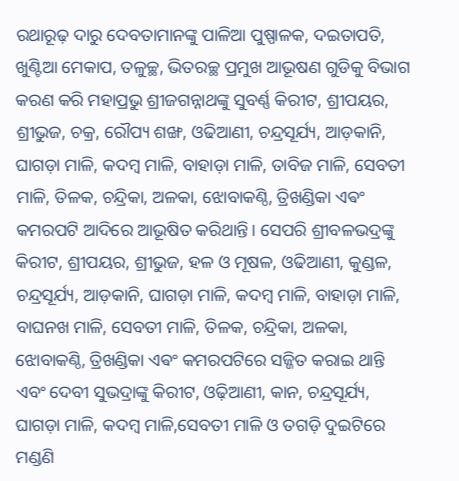ରଥାରୂଢ଼ ଦାରୁ ଦେବତାମାନଙ୍କୁ ପାଳିଆ ପୁଷ୍ପାଳକ, ଦଇତାପତି, ଖୁଣ୍ଟିଆ ମେକାପ, ତଳୁଚ୍ଛ, ଭିତରଚ୍ଛ ପ୍ରମୁଖ ଆଭୂଷଣ ଗୁଡିକୁ ବିଭାଗ କରଣ କରି ମହାପ୍ରଭୁ ଶ୍ରୀଜଗନ୍ନାଥଙ୍କୁ ସୁବର୍ଣ୍ଣ କିରୀଟ, ଶ୍ରୀପୟର, ଶ୍ରୀଭୁଜ, ଚକ୍ର, ରୌପ୍ୟ ଶଙ୍ଖ, ଓଢିଆଣୀ, ଚନ୍ଦ୍ରସୂର୍ଯ୍ୟ, ଆଡ଼କାନି, ଘାଗଡ଼ା ମାଳି, କଦମ୍ବ ମାଳି, ବାହାଡ଼ା ମାଳି, ତାବିଜ ମାଳି, ସେବତୀ ମାଳି, ତିଳକ, ଚନ୍ଦ୍ରିକା, ଅଳକା, ଝୋବାକଣ୍ଠି, ତ୍ରିଖଣ୍ଡିକା ଏଵଂ କମରପଟି ଆଦିରେ ଆଭୂଷିତ କରିଥାନ୍ତି। ସେପରି ଶ୍ରୀବଳଭଦ୍ରଙ୍କୁ କିରୀଟ, ଶ୍ରୀପୟର, ଶ୍ରୀଭୁଜ, ହଳ ଓ ମୂଷଳ, ଓଢିଆଣୀ, କୁଣ୍ଡଳ, ଚନ୍ଦ୍ରସୂର୍ଯ୍ୟ, ଆଡ଼କାନି, ଘାଗଡ଼ା ମାଳି, କଦମ୍ବ ମାଳି, ବାହାଡ଼ା ମାଳି, ବାଘନଖ ମାଳି, ସେବତୀ ମାଳି, ତିଳକ, ଚନ୍ଦ୍ରିକା, ଅଳକା, ଝୋବାକଣ୍ଠି, ତ୍ରିଖଣ୍ଡିକା ଏଵଂ କମରପଟିରେ ସଜ୍ଜିତ କରାଇ ଥାନ୍ତି ଏବଂ ଦେବୀ ସୁଭଦ୍ରାଙ୍କୁ କିରୀଟ, ଓଢ଼ିଆଣୀ, କାନ, ଚନ୍ଦ୍ରସୂର୍ଯ୍ୟ, ଘାଗଡ଼ା ମାଳି, କଦମ୍ବ ମାଳି,ସେବତୀ ମାଳି ଓ ତଗଡ଼ି ଦୁଇଟିରେ ମଣ୍ଡଣି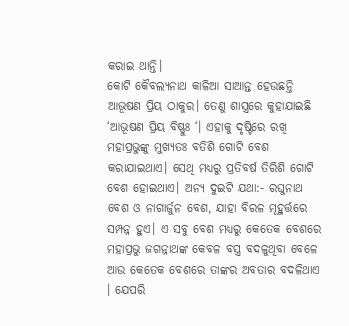କରାଇ ଥାନ୍ତି।
କୋଟି କୈବଲ୍ୟନାଥ କାଳିଆ ସାଆନ୍ତ ହେଉଛନ୍ତି ଆଭୂଷଣ ପ୍ରିୟ ଠାକୁର। ତେଣୁ ଶାସ୍ତ୍ରରେ କୁହାଯାଇଛି ‘ଆଭୂଷଣ ପ୍ରିୟ ବିଷ୍ଣୁଃ ‘। ଏହାକୁ ଦୃଷ୍ଟିରେ ରଖି ମହାପ୍ରଭୁଙ୍କୁ ମୁଖ୍ୟତଃ ବତିଶି ଗୋଟି ବେଶ କରାଯାଇଥାଏ। ସେଥି ମଧ୍ୟରୁ ପ୍ରତିବର୍ଷ ତିରିଶି ଗୋଟି ବେଶ ହୋଇଥାଏ। ଅନ୍ୟ ଦୁଇଟି ଯଥା:- ରଘୁନାଥ ବେଶ ଓ ନାଗାର୍ଜୁନ ବେଶ, ଯାହା ବିରଳ ମୂହୁର୍ତ୍ତରେ ସମ୍ପନ୍ନ ହୁଏ। ଏ ସବୁ ବେଶ ମଧ୍ୟରୁ କେତେକ ବେଶରେ ମହାପ୍ରଭୁ ଜଗନ୍ନାଥଙ୍କ କେବଳ ବସ୍ତ୍ର ବଦଳୁଥିବା ବେଳେ ଆଉ କେତେକ ବେଶରେ ତାଙ୍କର ଅବତାର ବଦଳିଥାଏ । ଯେପରି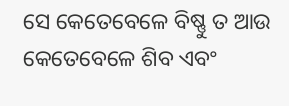ସେ କେତେବେଳେ ବିଷ୍ଣୁ ତ ଆଉ କେତେବେଳେ ଶିବ ଏବଂ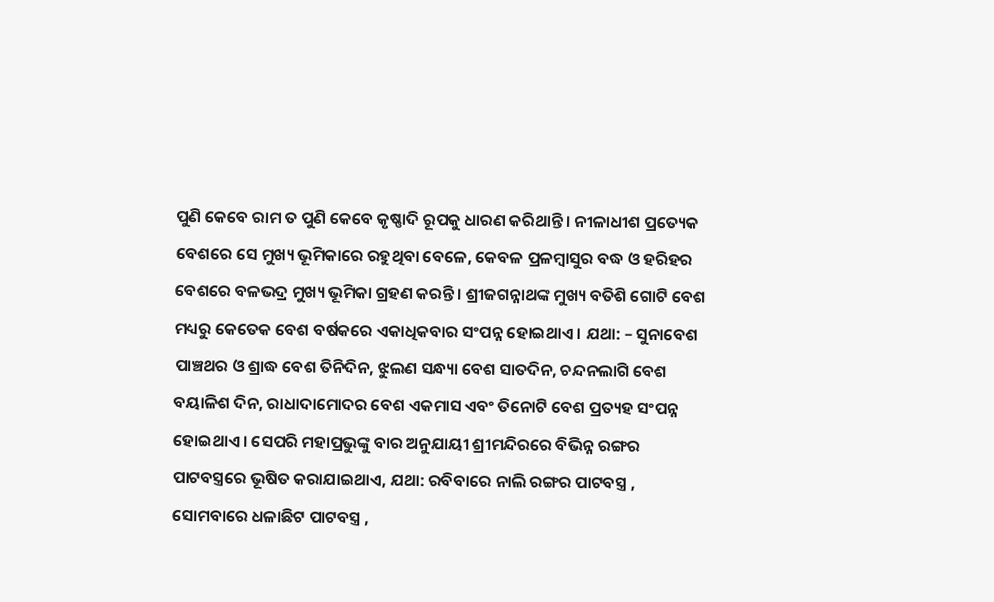ପୁଣି କେବେ ରାମ ତ ପୁଣି କେବେ କୃଷ୍ଣାଦି ରୂପକୁ ଧାରଣ କରିଥାନ୍ତି । ନୀଳାଧୀଶ ପ୍ରତ୍ୟେକ ବେଶରେ ସେ ମୁଖ୍ୟ ଭୂମିକାରେ ରହୁଥିବା ବେଳେ, କେବଳ ପ୍ରଳମ୍ବାସୁର ବଦ୍ଧ ଓ ହରିହର ବେଶରେ ବଳଭଦ୍ର ମୁଖ୍ୟ ଭୂମିକା ଗ୍ରହଣ କରନ୍ତି । ଶ୍ରୀଜଗନ୍ନାଥଙ୍କ ମୁଖ୍ୟ ବତିଶି ଗୋଟି ବେଶ ମଧ୍ୟରୁ କେତେକ ବେଶ ବର୍ଷକରେ ଏକାଧିକବାର ସଂପନ୍ନ ହୋଇଥାଏ । ଯଥା: – ସୁନାବେଶ ପାଞ୍ଚଥର ଓ ଶ୍ରାଦ୍ଧ ବେଶ ତିନିଦିନ, ଝୁଲଣ ସନ୍ଧ୍ୟା ବେଶ ସାତଦିନ, ଚନ୍ଦନଲାଗି ବେଶ ବୟାଳିଶ ଦିନ, ରାଧାଦାମୋଦର ବେଶ ଏକମାସ ଏବଂ ତିନୋଟି ବେଶ ପ୍ରତ୍ୟହ ସଂପନ୍ନ ହୋଇଥାଏ । ସେପରି ମହାପ୍ରଭୁଙ୍କୁ ବାର ଅନୁଯାୟୀ ଶ୍ରୀମନ୍ଦିରରେ ବିଭିନ୍ନ ରଙ୍ଗର ପାଟବସ୍ତ୍ରରେ ଭୂଷିତ କରାଯାଇଥାଏ, ଯଥା: ରବିବାରେ ନାଲି ରଙ୍ଗର ପାଟବସ୍ତ୍ର , ସୋମବାରେ ଧଳାଛିଟ ପାଟବସ୍ତ୍ର ,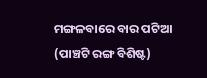ମଙ୍ଗଳବାରେ ବାର ପଟିଆ (ପାଞ୍ଚଟି ରଙ୍ଗ ବିଶିଷ୍ଟ)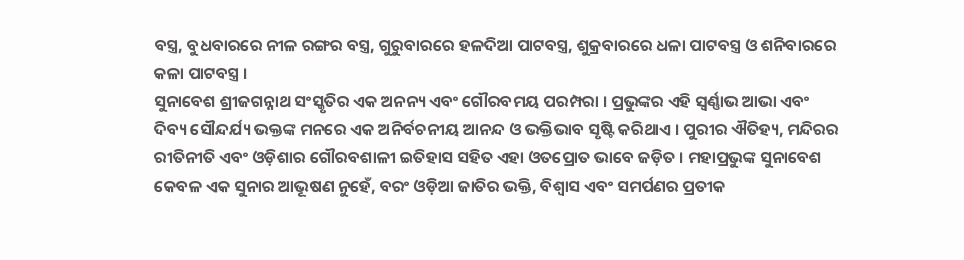ବସ୍ତ୍ର, ବୁଧବାରରେ ନୀଳ ରଙ୍ଗର ବସ୍ତ୍ର, ଗୁରୁବାରରେ ହଳଦିଆ ପାଟବସ୍ତ୍ର, ଶୁକ୍ରବାରରେ ଧଳା ପାଟବସ୍ତ୍ର ଓ ଶନିବାରରେ କଳା ପାଟବସ୍ତ୍ର ।
ସୁନାବେଶ ଶ୍ରୀଜଗନ୍ନାଥ ସଂସ୍କୃତିର ଏକ ଅନନ୍ୟ ଏବଂ ଗୌରବମୟ ପରମ୍ପରା । ପ୍ରଭୁଙ୍କର ଏହି ସ୍ୱର୍ଣ୍ଣାଭ ଆଭା ଏବଂ ଦିବ୍ୟ ସୌନ୍ଦର୍ଯ୍ୟ ଭକ୍ତଙ୍କ ମନରେ ଏକ ଅନିର୍ବଚନୀୟ ଆନନ୍ଦ ଓ ଭକ୍ତିଭାବ ସୃଷ୍ଟି କରିଥାଏ । ପୁରୀର ଐତିହ୍ୟ, ମନ୍ଦିରର ରୀତିନୀତି ଏବଂ ଓଡ଼ିଶାର ଗୌରବଶାଳୀ ଇତିହାସ ସହିତ ଏହା ଓତପ୍ରୋତ ଭାବେ ଜଡ଼ିତ । ମହାପ୍ରଭୁଙ୍କ ସୁନାବେଶ କେବଳ ଏକ ସୁନାର ଆଭୂଷଣ ନୁହେଁ, ବରଂ ଓଡ଼ିଆ ଜାତିର ଭକ୍ତି, ବିଶ୍ୱାସ ଏବଂ ସମର୍ପଣର ପ୍ରତୀକ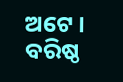ଅଟେ ।
ବରିଷ୍ଠ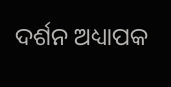ଦର୍ଶନ ଅଧ୍ୟାପକ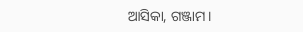ଆସିକା, ଗଞ୍ଜାମ।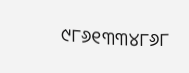୯୮୬୧୩୩୪୮୬୮